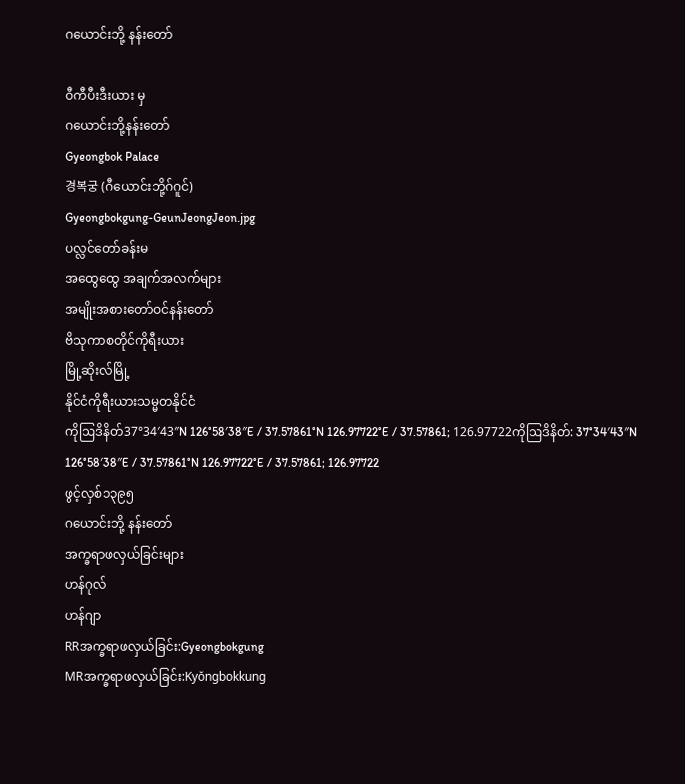ဂယောင်းဘို့ နန်းတော်

ဝီကီပီးဒီးယား မှ
ဂယောင်းဘို့နန်းတော်
Gyeongbok Palace
경복궁 (ဂီယောင်းဘို့ဂ်ဂူင်)
Gyeongbokgung-GeunJeongJeon.jpg
ပလ္လင်တော်ခန်းမ
အထွေထွေ အချက်အလက်များ
အမျိုးအစားတော်ဝင်နန်းတော်
ဗိသုကာစတိုင်ကိုရီးယား
မြို့ဆိုးလ်မြို့
နိုင်ငံကိုရီးယားသမ္မတနိုင်ငံ
ကိုဩဒိနိတ်37°34′43″N 126°58′38″E / 37.57861°N 126.97722°E / 37.57861; 126.97722ကိုဩဒိနိတ်: 37°34′43″N 126°58′38″E / 37.57861°N 126.97722°E / 37.57861; 126.97722
ဖွင့်လှစ်၁၃၉၅
ဂယောင်းဘို့ နန်းတော်
အက္ခရာဖလှယ်ခြင်းများ
ဟန်ဂုလ်
ဟန်ဂျာ
RRအက္ခရာဖလှယ်ခြင်း:Gyeongbokgung
MRအက္ခရာဖလှယ်ခြင်း:Kyŏngbokkung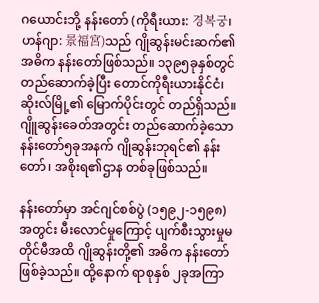ဂ‌ယောင်းဘို့ နန်းတော် (ကိုရီးယား: 경복궁၊ ဟန်ဂျာ: 景福宮)သည် ဂျိုဆွန်းမင်းဆက်၏ အဓိက နန်းတော်ဖြစ်သည်။ ၁၃၉၅ခုနှစ်တွင် တည်ဆောက်ခဲ့ပြီး တောင်ကိုရီးယားနိုင်ငံ၊ ဆိုးလ်မြို့၏ မြောက်ပိုင်းတွင် တည်ရှိသည်။ ဂျိူဆွန်းခေတ်အတွင်း တည်ဆောက်ခဲ့သော နန်းတော်၅ခုအနက် ဂျိုဆွန်းဘုရင်၏ နန်းတော်၊ အစိုးရ၏ဌာန တစ်ခုဖြစ်သည်။

နန်းတော်မှာ အင်ဂျင်စစ်ပွဲ (၁၅၉၂-၁၅၉၈)အတွင်း မီးလောင်မှုကြောင့် ပျက်စီးသွားမှုမတိုင်မီအထိ ဂျိုဆွန်းတို့၏ အဓိက နန်းတော်ဖြစ်ခဲ့သည်။ ထို့နောက် ရာစုနှစ် ၂ခုအကြာ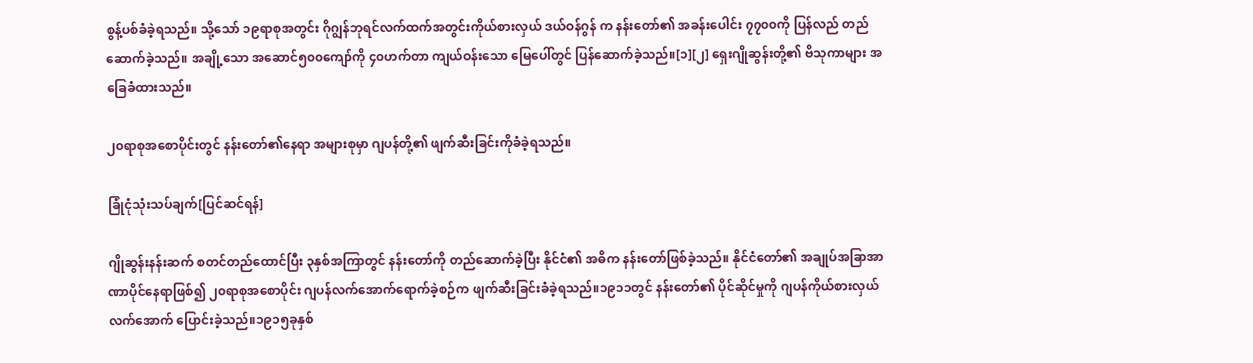စွန့်ပစ်ခံခဲ့ရသည်။ သို့သော် ၁၉ရာစုအတွင်း ဂိုဂျွန်ဘုရင်လက်ထက်အတွင်းကိုယ်စားလှယ် ဒယ်ဝန်ဂွန် က နန်းတော်၏ အခန်းပေါင်း ၇၇၀၀ကို ပြန်လည် တည်ဆောက်ခဲ့သည်။ အချို့သော အဆောင်၅၀၀ကျော်ကို ၄၀ဟက်တာ ကျယ်ဝန်းသော မြေပေါ်တွင် ပြန်ဆောက်ခဲ့သည်။[၁][၂] ရှေးဂျိုဆွန်းတို့၏ ဗိသုကာများ အခြေခံထားသည်။

၂၀ရာစုအစောပိုင်းတွင် နန်းတော်၏နေရာ အများစုမှာ ဂျပန်တို့၏ ဖျက်ဆီးခြင်းကိုခံခဲ့ရသည်။

ခြုံငုံသုံးသပ်ချက်[ပြင်ဆင်ရန်]

ဂျိုဆွန်းနန်းဆက် စတင်တည်ထောင်ပြီး ၃နှစ်အကြာတွင် နန်းတော်ကို တည်ဆောက်ခဲ့ပြီး နိုင်ငံ၏ အဓိက နန်းတော်ဖြစ်ခဲ့သည်။ နိုင်ငံတော်၏ အချုပ်အခြာအာဏာပိုင်နေရာဖြစ်၍ ၂၀ရာစုအစောပိုင်း ဂျပန်လက်အောက်ရောက်ခဲ့စဉ်က ဖျက်ဆီးခြင်းခံခဲ့ရသည်။၁၉၁၁တွင် နန်းတော်၏ ပိုင်ဆိုင်မှုကို ဂျပန်ကိုယ်စားလှယ်လက်အောက် ပြောင်းခဲ့သည်။၁၉၁၅ခုနှစ်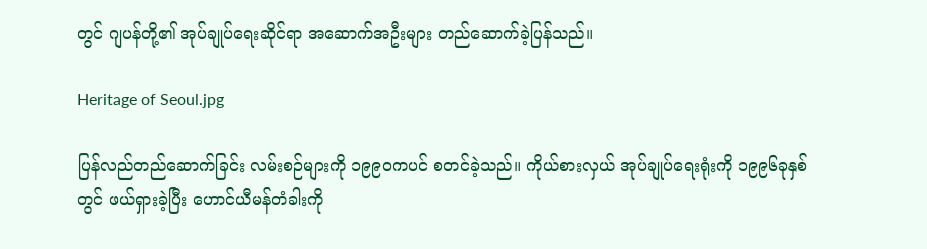တွင် ဂျပန်တို့၏ အုပ်ချုပ်ရေးဆိုင်ရာ အဆောက်အဦးများ တည်ဆောက်ခဲ့ပြန်သည်။

Heritage of Seoul.jpg

ပြန်လည်တည်ဆောက်ခြင်း လမ်းစဉ်များကို ၁၉၉၀ကပင် စတင်ခဲ့သည်။ ကိုယ်စားလှယ် အုပ်ချုပ်ရေးရုံးကို ၁၉၉၆ခုနှစ်တွင် ဖယ်ရှားခဲ့ပြီး ဟောင်ယီမန်တံခါးကို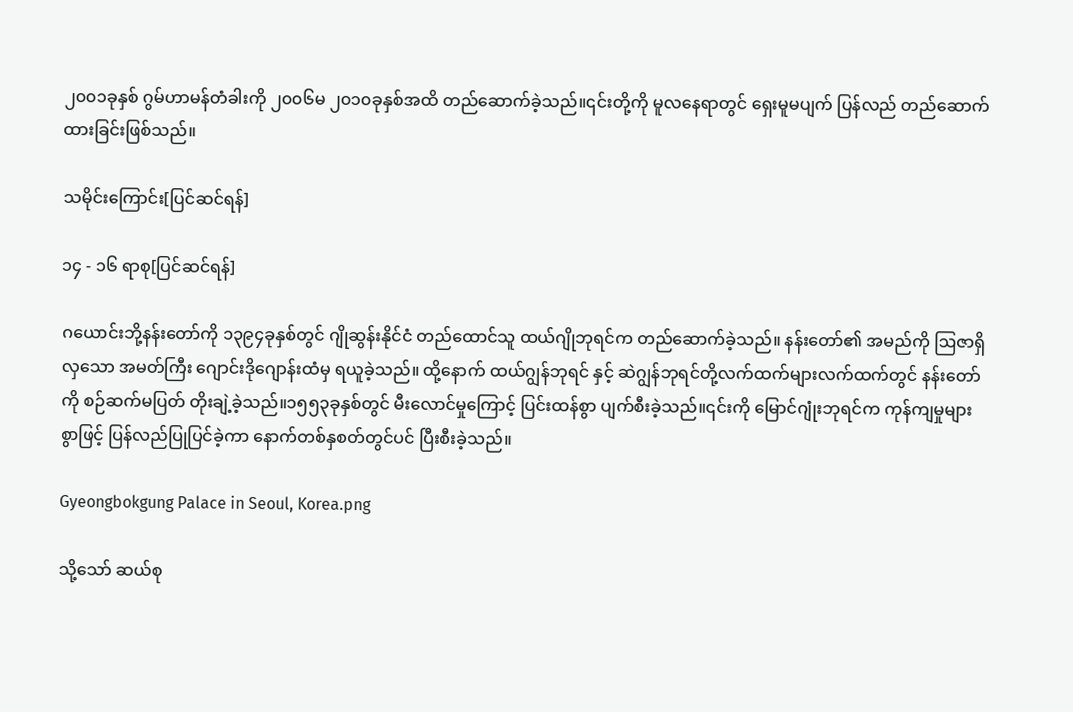၂၀၀၁ခုနှစ် ဂွမ်ဟာမန်တံခါးကို ၂၀၀၆မ ၂၀၁၀ခုနှစ်အထိ တည်ဆောက်ခဲ့သည်။၎င်းတို့ကို မူလနေရာတွင် ရှေးမူမပျက် ပြန်လည် တည်ဆောက်ထားခြင်းဖြစ်သည်။

သမိုင်းကြောင်း[ပြင်ဆင်ရန်]

၁၄ - ၁၆ ရာစု[ပြင်ဆင်ရန်]

ဂ‌ယောင်းဘို့နန်းတော်ကို ၁၃၉၄ခုနှစ်တွင် ဂျိုဆွန်းနိုင်ငံ တည်ထောင်သူ ထယ်ဂျိုဘုရင်က တည်ဆောက်ခဲ့သည်။ နန်းတော်၏ အမည်ကို ဩဇာရှိလှသော အမတ်ကြီး ဂျောင်းဒိုဂျောန်းထံမှ ရယူခဲ့သည်။ ထို့နောက် ထယ်ဂျွန်ဘုရင် နှင့် ဆဲဂျွန်ဘုရင်တို့လက်ထက်များလက်ထက်တွင် နန်းတော်ကို စဉ်ဆက်မပြတ် တိုးချဲ့ခဲ့သည်။၁၅၅၃ခုနှစ်တွင် မီးလောင်မှုကြောင့် ပြင်းထန်စွာ ပျက်စီးခဲ့သည်။၎င်းကို မြောင်ဂျုံးဘုရင်က ကုန်ကျမှုများစွာဖြင့် ပြန်လည်ပြုပြင်ခဲ့ကာ နောက်တစ်နှစတ်တွင်ပင် ပြီးစီးခဲ့သည်။

Gyeongbokgung Palace in Seoul, Korea.png

သို့သော် ဆယ်စု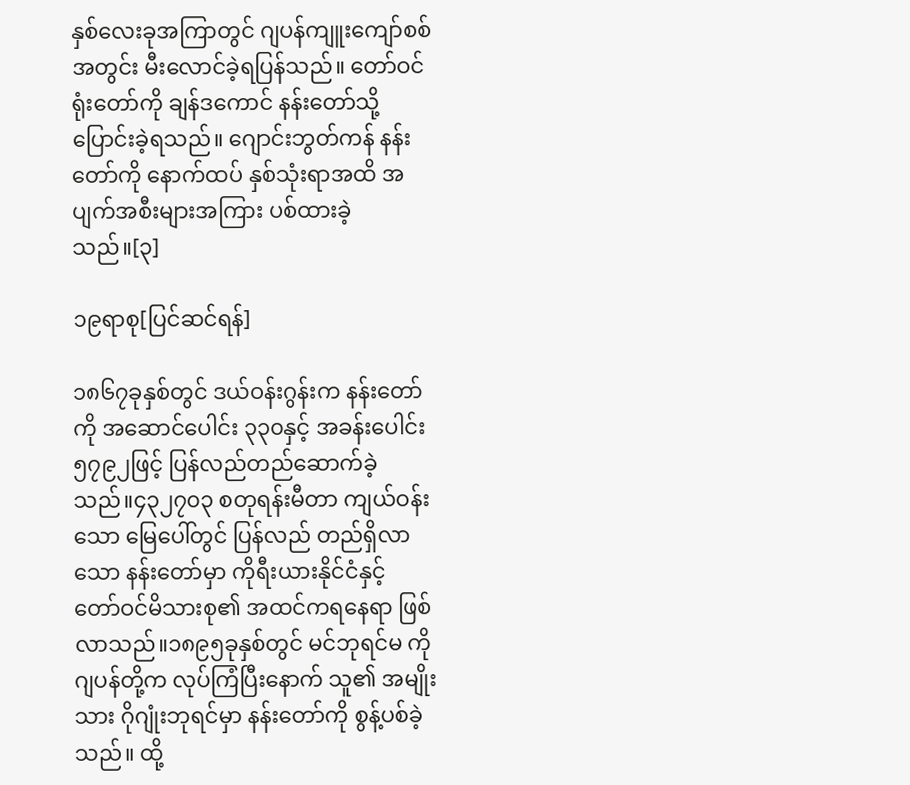နှစ်လေးခုအကြာတွင် ဂျပန်ကျူးကျော်စစ်အတွင်း မီးလောင်ခဲ့ရပြန်သည်။ တော်ဝင်ရုံးတော်ကို ချန်ဒကောင် နန်းတော်သို့ ပြောင်းခဲ့ရသည်။ ဂျောင်းဘွတ်ကန် နန်းတော်ကို နောက်ထပ် နှစ်သုံးရာအထိ အပျက်အစီးများအကြား ပစ်ထားခဲ့သည်။[၃]

၁၉ရာစု[ပြင်ဆင်ရန်]

၁၈၆၇ခုနှစ်တွင် ဒယ်ဝန်းဂွန်းက နန်းတော်ကို အဆောင်ပေါင်း ၃၃၀နှင့် အခန်းပေါင်း ၅၇၉၂ဖြင့် ပြန်လည်တည်ဆောက်ခဲ့သည်။၄၃၂၇၀၃ စတုရန်းမီတာ ကျယ်ဝန်းသော မြေပေါ်တွင် ပြန်လည် တည်ရှိလာသော နန်းတော်မှာ ကိုရီးယားနိုင်ငံနှင့် တော်ဝင်မိသားစု၏ အထင်ကရနေရာ ဖြစ်လာသည်။၁၈၉၅ခုနှစ်တွင် မင်ဘုရင်မ ကို ဂျပန်တို့က လုပ်ကြံပြီးနောက် သူ၏ အမျိုးသား ဂိုဂျုံးဘုရင်မှာ နန်းတော်ကို စွန့်ပစ်ခဲ့သည်။ ထို့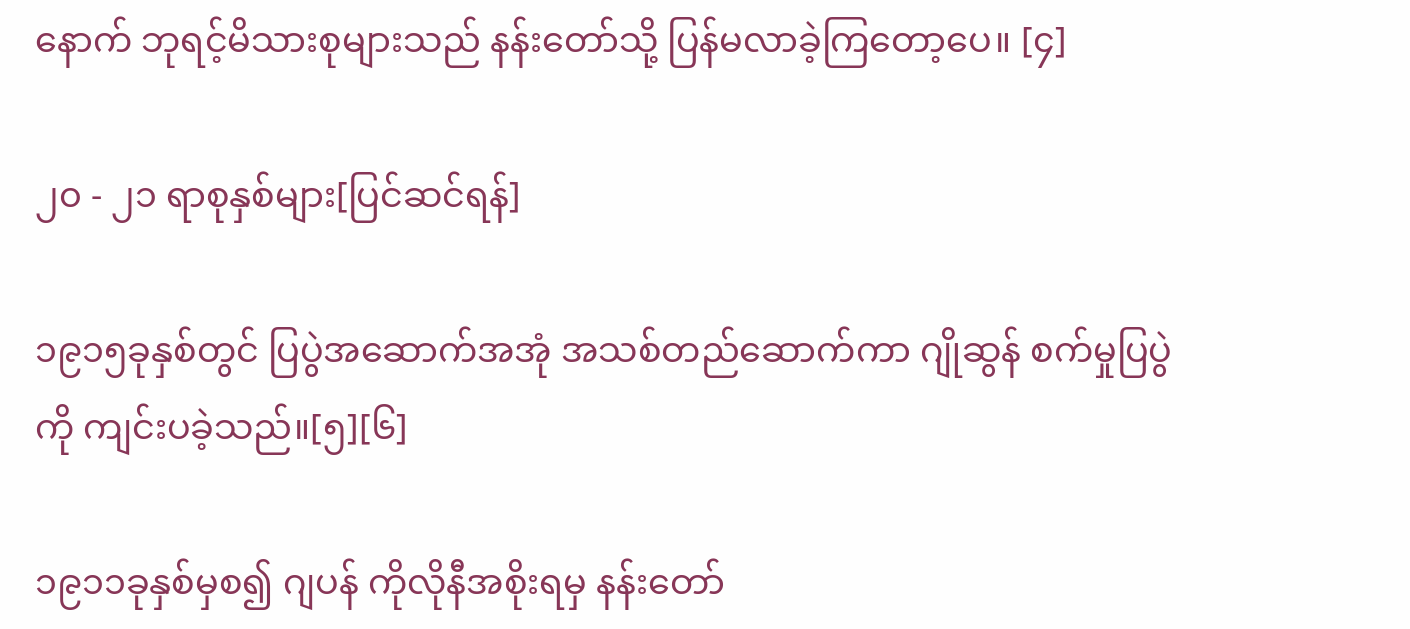နောက် ဘုရင့်မိသားစုများသည် နန်းတော်သို့ ပြန်မလာခဲ့ကြတော့ပေ။ [၄]

၂၀ - ၂၁ ရာစုနှစ်များ[ပြင်ဆင်ရန်]

၁၉၁၅ခုနှစ်တွင် ပြပွဲအဆောက်အအုံ အသစ်တည်ဆောက်ကာ ဂျိုဆွန် စက်မှုပြပွဲကို ကျင်းပခဲ့သည်။[၅][၆]

၁၉၁၁ခုနှစ်မှစ၍ ဂျပန် ကိုလိုနီအစိုးရမှ နန်းတော်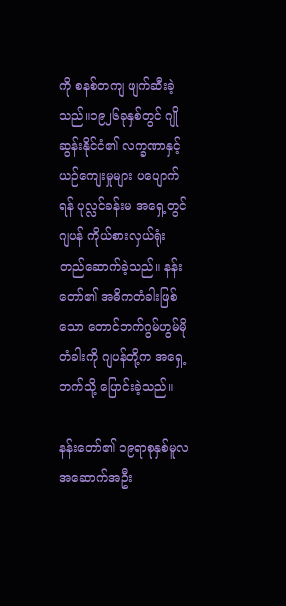ကို စနစ်တကျ ဖျက်ဆီးခဲ့သည်။၁၉၂၆ခုနှစ်တွင် ဂျိုဆွန်းနိုင်ငံ၏ လက္ခဏာနှင့် ယဉ်ကျေးမှုများ ပပျောက်ရန် ပုလ္လင်ခန်းမ အရှေ့တွင် ဂျပန် ကိုယ်စားလှယ်ရုံး တည်ဆောက်ခဲ့သည်။ နန်းတော်၏ အဓိကတံခါးဖြစ်သော တောင်ဘက်ဂွမ်ဟွမ်မို တံခါးကို ဂျပန်တို့က အရှေ့ဘက်သို့ ပြောင်းခဲ့သည်။

နန်းတော်၏ ၁၉ရာစုနှစ်မူလအဆောက်အဦး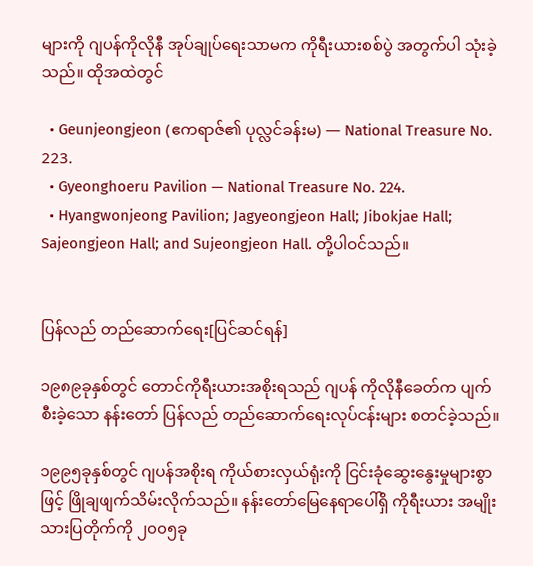များကို ဂျပန်ကိုလိုနီ အုပ်ချုပ်ရေးသာမက ကိုရီးယားစစ်ပွဲ အတွက်ပါ သုံးခဲ့သည်။ ထိုအထဲတွင်

  • Geunjeongjeon (ဧကရာဇ်၏ ပုလ္လင်ခန်းမ) — National Treasure No. 223.
  • Gyeonghoeru Pavilion — National Treasure No. 224.
  • Hyangwonjeong Pavilion; Jagyeongjeon Hall; Jibokjae Hall; Sajeongjeon Hall; and Sujeongjeon Hall. တို့ပါဝင်သည်။


ပြန်လည် တည်ဆောက်ရေး[ပြင်ဆင်ရန်]

၁၉၈၉ခုနှစ်တွင် တောင်ကိုရီးယားအစိုးရသည် ဂျပန် ကိုလိုနီခေတ်က ပျက်စီးခဲ့သော နန်းတော် ပြန်လည် တည်ဆောက်ရေးလုပ်ငန်းများ စတင်ခဲ့သည်။

၁၉၉၅ခုနှစ်တွင် ဂျပန်အစိုးရ ကိုယ်စားလှယ်ရုံးကို ငြင်းခုံဆွေးနွေးမှုများစွာဖြင့် ဖြိုချဖျက်သိမ်းလိုက်သည်။ နန်းတော်မြေနေရာပေါ်ရှိ ကိုရီးယား အမျိုးသားပြတိုက်ကို ၂၀၀၅ခု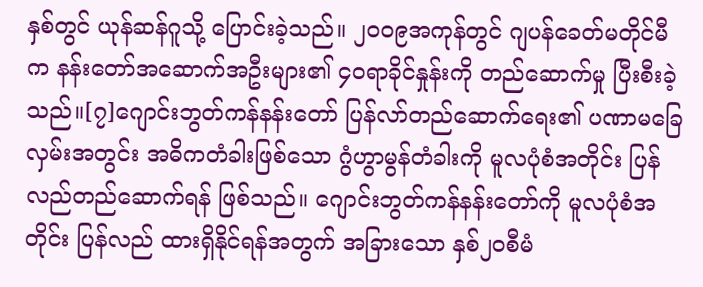နှစ်တွင် ယုန်ဆန်ဂူသို့ ပြောင်းခဲ့သည်။ ၂၀၀၉အကုန်တွင် ဂျပန်ခေတ်မတိုင်မီက နန်းတော်အဆောက်အဦးများ၏ ၄၀ရာခိုင်နှုန်းကို တည်ဆောက်မှု ပြီးစီးခဲ့သည်။[၇]ဂျောင်းဘွတ်ကန်နန်းတော် ပြန်လာ်တည်ဆောက်ရေး၏ ပဏာမခြေလှမ်းအတွင်း အဓိကတံခါးဖြစ်သော ဂွံဟွာမွန်တံခါးကို မူလပုံစံအတိုင်း ပြန်လည်တည်ဆောက်ရန် ဖြစ်သည်။ ဂျောင်းဘွတ်ကန်နန်းတော်ကို မူလပုံစံအတိုင်း ပြန်လည် ထားရှိနိုင်ရန်အတွက် အခြားသော နှစ်၂၀စီမံ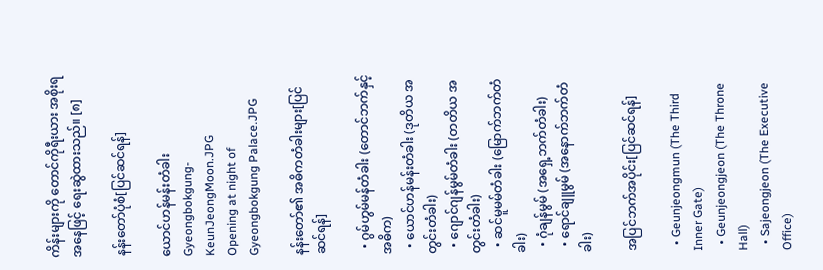ကိန်းများကို တောင်ကိုရီးယား အစိုးရအနေဖြင့် ရေးဆွဲထားသည်။ [၈]

နန်းတော်ပုံစံ[ပြင်ဆင်ရန်]

ယောင်ဟန်မန်းတံခါး
Gyeongbokgung-KeunJeongMoon.JPG
Opening at night of Gyeongbokgung Palace.JPG

နန်းတော်၏ အဓိကတံခါးများ[ပြင်ဆင်ရန်]

  • ဂွမ်ဟွမ်မန်တံခါး (တောင်ဘက်နှင့် အဓိက)
  • ယောင်ဟန်မန်းတံခါး (ဒုတိယ အတွင်းတံခါး)
  • ဂျောင်ဂျန်မွမ်တံခါး (တတိယ အတွင်းတံခါး)
  • ဆင်မူမမ်တံခါး (မြောက်ဘက်တံခါး)
  • ဂုံချန်မွမ် (အရှေ့ဘက်တံခါး)
  • ရောင်ချူမွမ် (အနောက်ဘက်တံခါး)

အပြင်ဘက်အပိုင်း[ပြင်ဆင်ရန်]

  • Geunjeongmun (The Third Inner Gate)
  • Geunjeongjeon (The Throne Hall)
  • Sajeongjeon (The Executive Office)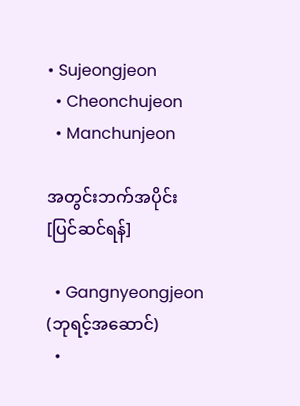• Sujeongjeon
  • Cheonchujeon
  • Manchunjeon

အတွင်းဘက်အပိုင်း[ပြင်ဆင်ရန်]

  • Gangnyeongjeon (ဘုရင့်အဆောင်)
  •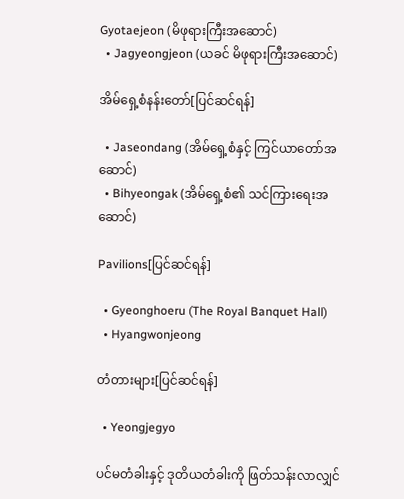Gyotaejeon (မိဖုရားကြီးအဆောင်)
  • Jagyeongjeon (ယခင် မိဖုရားကြီးအဆောင်)

အိမ်ရှေ့စံနန်းတော်[ပြင်ဆင်ရန်]

  • Jaseondang (အိမ်ရှေ့စံနှင့် ကြင်ယာတော်အဆောင်)
  • Bihyeongak (အိမ်ရှေ့စံ၏ သင်ကြားရေးအဆောင်)

Pavilions[ပြင်ဆင်ရန်]

  • Gyeonghoeru (The Royal Banquet Hall)
  • Hyangwonjeong

တံတားများ[ပြင်ဆင်ရန်]

  • Yeongjegyo

ပင်မတံခါးနှင့် ဒုတိယတံခါးကို ဖြတ်သန်းလာလျှင်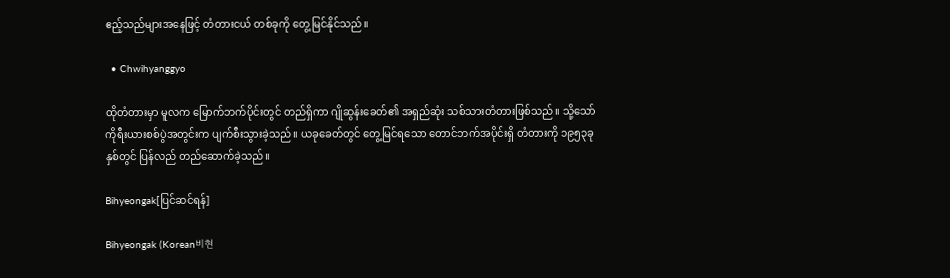ဧည့်သည်များအနေဖြင့် တံတားငယ် တစ်ခုကို တွေ့မြင်နိုင်သည်။

  • Chwihyanggyo

ထိုတံတားမှာ မူလက မြောက်ဘက်ပိုင်းတွင် တည်ရှိကာ ဂျိုဆွန်းခေတ်၏ အရှည်ဆုံး သစ်သားတံတားဖြစ်သည်။ သို့သော် ကိုရီးယားစစ်ပွဲအတွင်းက ပျက်စီးသွားခဲ့သည်။ ယခုခေတ်တွင် တွေ့မြင်ရသော တောင်ဘက်အပိုင်းရှိ တံတားကို ၁၉၅၃ခုနှစ်တွင် ပြန်လည် တည်ဆောက်ခဲ့သည်။

Bihyeongak[ပြင်ဆင်ရန်]

Bihyeongak (Korean비현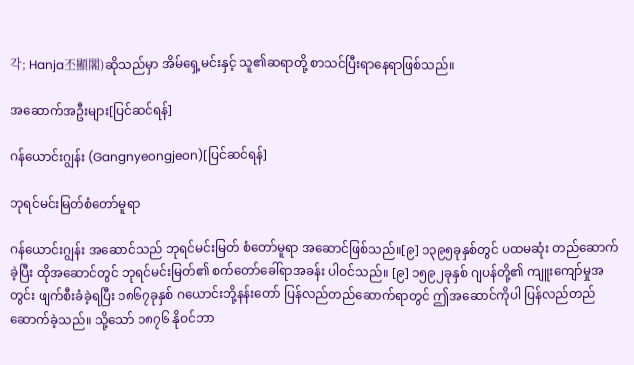각; Hanja丕顯閣)ဆိုသည်မှာ အိမ်ရှေ့မင်းနှင့် သူ၏ဆရာတို့ စာသင်ပြီးရာနေရာဖြစ်သည်။

အဆောက်အဦးများ[ပြင်ဆင်ရန်]

ဂန်ယောင်းဂျွန်း (Gangnyeongjeon)[ပြင်ဆင်ရန်]

ဘုရင်မင်းမြတ်စံတော်မူရာ

ဂန်ယောင်းဂျွန်း အဆောင်သည် ဘုရင်မင်းမြတ် စံတော်မူရာ အဆောင်ဖြစ်သည်။[၉] ၁၃၉၅ခုနှစ်တွင် ပထမဆုံး တည်ဆောက်ခဲ့ပြီး ထိုအဆောင်တွင် ဘုရင်မင်းမြတ်၏ စက်တော်ခေါ်ရာအခန်း ပါဝင်သည်။ [၉] ၁၅၉၂ခုနှစ် ဂျပန်တို့၏ ကျူးကျော်မှုအတွင်း ဖျက်စီးခံခဲ့ရပြီး ၁၈၆၇ခုနှစ် ဂယောင်းဘို့နန်းတော် ပြန်လည်တည်ဆောက်ရာတွင် ဤအဆောင်ကိုပါ ပြန်လည်တည်ဆောက်ခဲ့သည်။ သို့သော် ၁၈၇၆ နိုဝင်ဘာ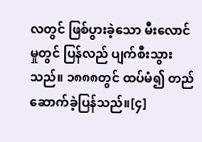လတွင် ဖြစ်ပွားခဲ့သော မီးလောင်မှုတွင် ပြန်လည် ပျက်စီးသွားသည်။ ၁၈၈၈တွင် ထပ်မံ၍ တည်ဆောက်ခဲ့ပြန်သည်။[၄]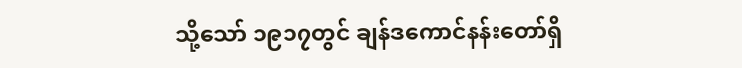သို့သော် ၁၉၁၇တွင် ချန်ဒကောင်နန်းတော်ရှိ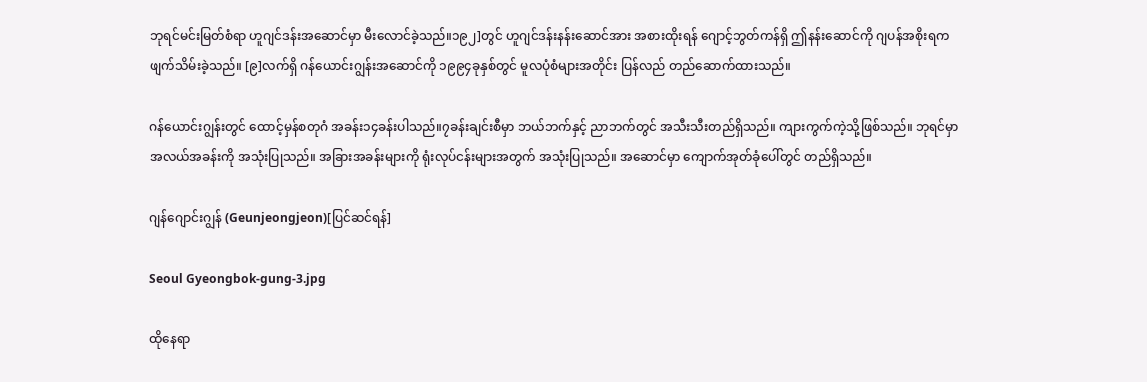ဘုရင်မင်းမြတ်စံရာ ဟူဂျင်ဒန်းအဆောင်မှာ မီးလောင်ခဲ့သည်။၁၉၂]တွင် ဟူဂျင်ဒန်းနန်းဆောင်အား အစားထိုးရန် ဂျောင့်ဘွတ်ကန်ရှိ ဤနန်းဆောင်ကို ဂျပန်အစိုးရက ဖျက်သိမ်းခဲ့သည်။ [၉]လက်ရှိ ဂန်ယောင်းဂျွန်းအဆောင်ကို ၁၉၉၄ခုနှစ်တွင် မူလပုံစံများအတိုင်း ပြန်လည် တည်ဆောက်ထားသည်။

ဂန်ယောင်းဂျွန်းတွင် ထောင့်မှန်စတုဂံ အခန်း၁၄ခန်းပါသည်။၇ခန်းချင်းစီမှာ ဘယ်ဘက်နှင့် ညာဘက်တွင် အသီးသီးတည်ရှိသည်။ ကျားကွက်ကဲ့သို့ဖြစ်သည်။ ဘုရင်မှာ အလယ်အခန်းကို အသုံးပြုသည်။ အခြားအခန်းများကို ရုံးလုပ်ငန်းများအတွက် အသုံးပြုသည်။ အဆောင်မှာ ကျောက်အုတ်ခုံပေါ်တွင် တည်ရှိသည်။

ဂျန်ဂျောင်းဂျွန် (Geunjeongjeon)[ပြင်ဆင်ရန်]

Seoul Gyeongbok-gung-3.jpg

ထိုနေရာ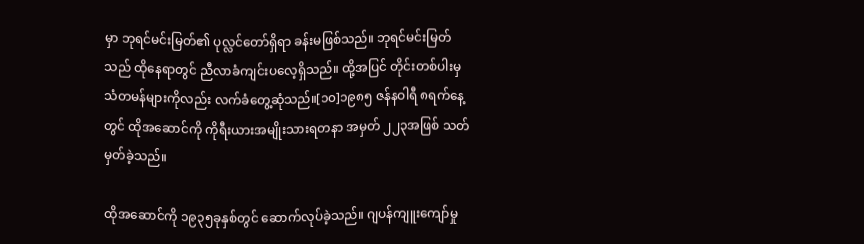မှာ ဘုရင်မင်းမြတ်၏ ပုလ္လင်တော်ရှိရာ ခန်းမဖြစ်သည်။ ဘုရင်မင်းမြတ်သည် ထိုနေရာတွင် ညီလာခံကျင်းပလေ့ရှိသည်။ ထို့အပြင် တိုင်းတစ်ပါးမှ သံတမန်များကိုလည်း လက်ခံတွေ့ဆုံသည်။[၁၀]၁၉၈၅ ဇန်နဝါရီ ၈ရက်နေ့တွင် ထိုအဆောင်ကို ကိုရီးယားအမျိုးသားရတနာ အမှတ် ၂၂၃အဖြစ် သတ်မှတ်ခဲ့သည်။

ထိုအဆောင်ကို ၁၉၃၅ခုနှစ်တွင် ဆောက်လုပ်ခဲ့သည်။ ဂျပန်ကျူးကျော်မှု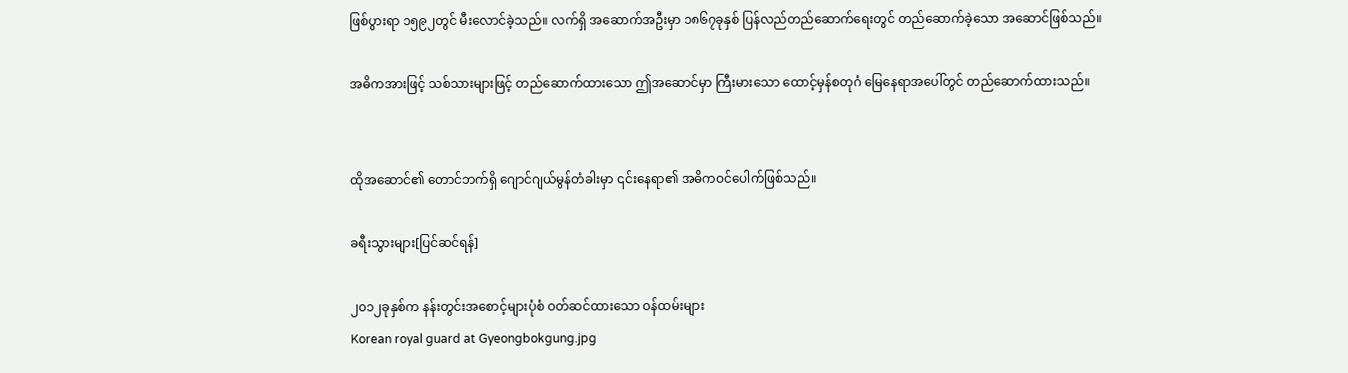ဖြစ်ပွားရာ ၁၅၉၂တွင် မီးလောင်ခဲ့သည်။ လက်ရှိ အဆောက်အဦးမှာ ၁၈၆၇ခုနှစ် ပြန်လည်တည်ဆောက်ရေးတွင် တည်ဆောက်ခဲ့သော အဆောင်ဖြစ်သည်။

အဓိကအားဖြင့် သစ်သားများဖြင့် တည်ဆောက်ထားသော ဤအဆောင်မှာ ကြီးမားသော ထောင့်မှန်စတုဂံ မြေနေရာအပေါ်တွင် တည်ဆောက်ထားသည်။


ထိုအဆောင်၏ တောင်ဘက်ရှိ ဂျောင်ဂျယ်မွန်တံခါးမှာ ၎င်းနေရာ၏ အဓိကဝင်ပေါက်ဖြစ်သည်။

ခရီးသွားများ[ပြင်ဆင်ရန်]

၂၀၁၂ခုနှစ်က နန်းတွင်းအစောင့်များပုံစံ ဝတ်ဆင်ထားသော ဝန်ထမ်းများ
Korean royal guard at Gyeongbokgung.jpg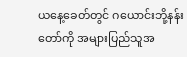ယနေ့ခေတ်တွင် ဂယောင်းဘို့နန်းတော်ကို အများပြည်သူအ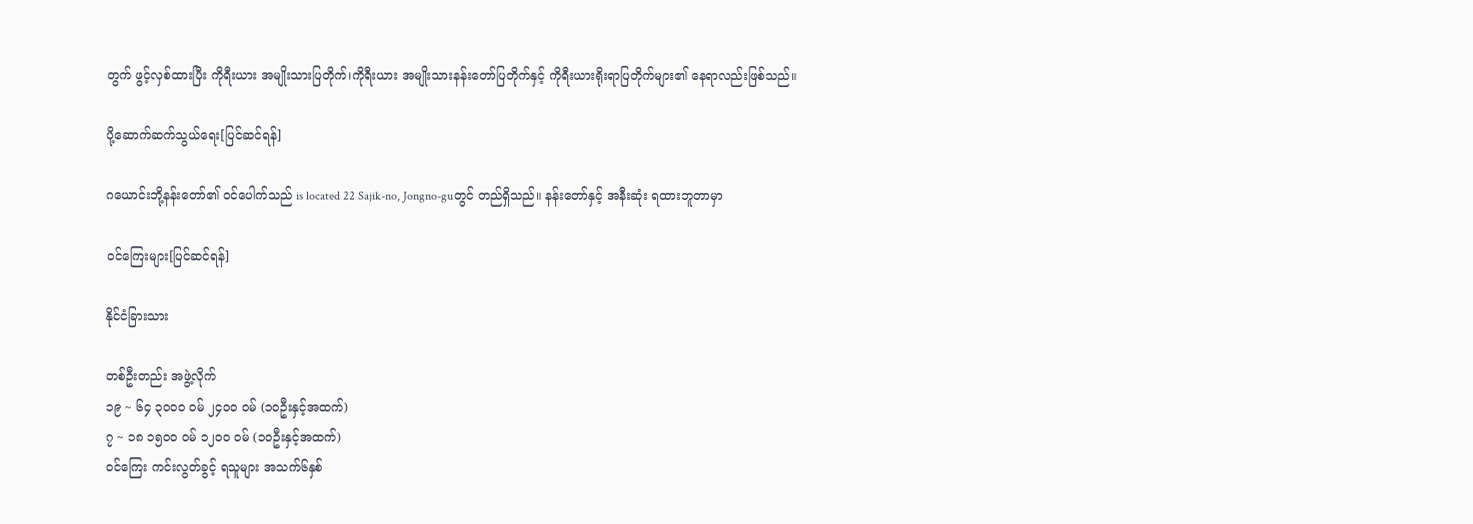တွက် ဖွင့်လှစ်ထားပြီး ကိုရီးယား အမျိုးသားပြတိုက်၊ကိုရီးယား အမျိုးသားနန်းတော်ပြတိုက်နှင့် ကိုရီးယားရိုးရာပြတိုက်များ၏ နေရာလည်းဖြစ်သည်။

ပို့ဆောက်ဆက်သွယ်ရေး[ပြင်ဆင်ရန်]

ဂယောင်းဘို့နန်းတော်၏ ဝင်ပေါက်သည် is located 22 Sajik-no, Jongno-guတွင် တည်ရှိသည်။ နန်းတော်နှင့် အနီးဆုံး ရထားဘူတာမှာ

ဝင်ကြေးများ[ပြင်ဆင်ရန်]

နိုင်ငံခြားသား

တစ်ဦးတည်း အဖွဲ့လိုက်
၁၉ ~ ၆၄ ၃၀၀၀ ဝမ် ၂၄၀၀ ဝမ် (၁၀ဦးနှင့်အထက်)
၇ ~ ၁၈ ၁၅၀၀ ဝမ် ၁၂၀၀ ဝမ် (၁၀ဦးနှင့်အထက်)
ဝင်ကြေး ကင်းလွတ်ခွင့် ရသူများ အသက်၆နှစ်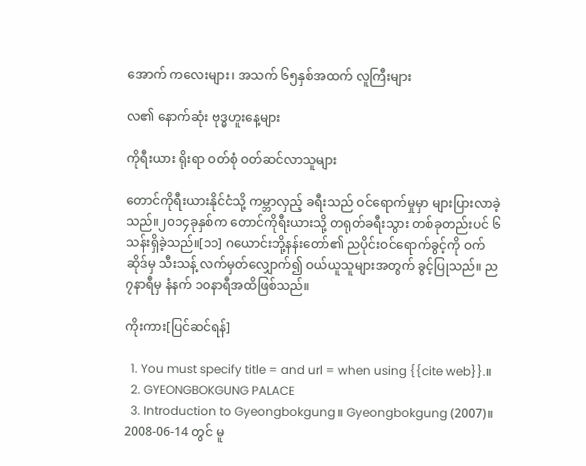အောက် ကလေးများ၊ အသက် ၆၅နှစ်အထက် လူကြီးများ

လ၏ နောက်ဆုံး ဗုဒ္ဓဟူးနေ့များ

ကိုရီးယား ရိုးရာ ဝတ်စုံ ဝတ်ဆင်လာသူများ

တောင်ကိုရီးယားနိုင်ငံသို့ ကမ္ဘာလှည့် ခရီးသည် ဝင်ရောက်မှုမှာ များပြားလာခဲ့သည်။၂၀၁၄ခုနှစ်က တောင်ကိုရီးယားသို့ တရုတ်ခရီးသွား တစ်ခုတည်းပင် ၆သန်းရှိခဲ့သည်။[၁၁] ဂယောင်းဘို့နန်းတော်၏ ညပိုင်းဝင်ရောက်ခွင့်ကို ဝက်ဆိုဒ်မှ သီးသန့် လက်မှတ်လျှောက်၍ ဝယ်ယူသူများအတွက် ခွင့်ပြုသည်။ ည၇နာရီမှ နံနက် ၁၀နာရီအထိဖြစ်သည်။

ကိုးကား[ပြင်ဆင်ရန်]

  1. You must specify title = and url = when using {{cite web}}.။
  2. GYEONGBOKGUNG PALACE
  3. Introduction to Gyeongbokgung။ Gyeongbokgung (2007)။ 2008-06-14 တွင် မူ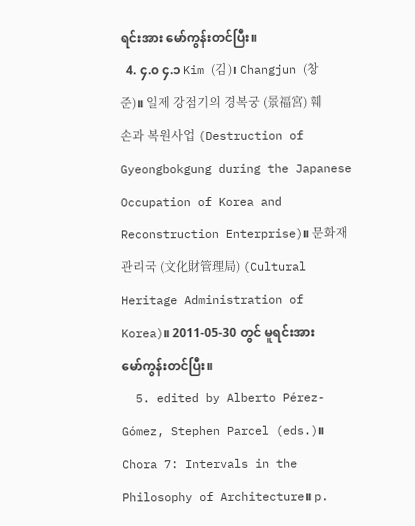ရင်းအား မော်ကွန်းတင်ပြီး။
  4. ၄.၀ ၄.၁ Kim (김)၊ Changjun (창준)။ 일제 강점기의 경복궁 (景福宮) 훼손과 복원사업 (Destruction of Gyeongbokgung during the Japanese Occupation of Korea and Reconstruction Enterprise)။ 문화재관리국 (文化財管理局) (Cultural Heritage Administration of Korea)။ 2011-05-30 တွင် မူရင်းအား မော်ကွန်းတင်ပြီး။
  5. edited by Alberto Pérez-Gómez, Stephen Parcel (eds.)။ Chora 7: Intervals in the Philosophy of Architecture။ p.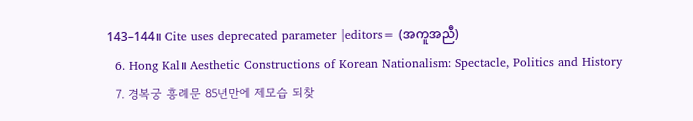143–144။ Cite uses deprecated parameter |editors= (အကူအညီ)
  6. Hong Kal။ Aesthetic Constructions of Korean Nationalism: Spectacle, Politics and History
  7. 경복궁 흥례문 85년만에 제모습 되찾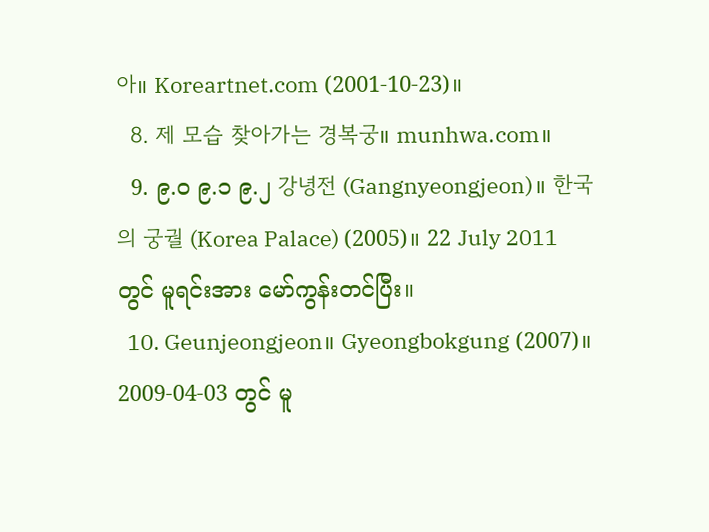아။ Koreartnet.com (2001-10-23)။
  8. 제 모습 찾아가는 경복궁။ munhwa.com။
  9. ၉.၀ ၉.၁ ၉.၂ 강녕전 (Gangnyeongjeon)။ 한국의 궁궐 (Korea Palace) (2005)။ 22 July 2011 တွင် မူရင်းအား မော်ကွန်းတင်ပြီး။
  10. Geunjeongjeon။ Gyeongbokgung (2007)။ 2009-04-03 တွင် မူ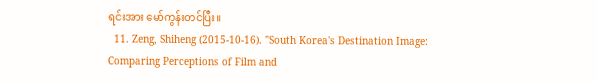ရင်းအား မော်ကွန်းတင်ပြီး။
  11. Zeng, Shiheng (2015-10-16). "South Korea's Destination Image: Comparing Perceptions of Film and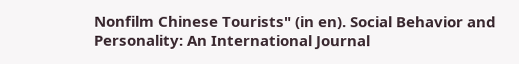Nonfilm Chinese Tourists" (in en). Social Behavior and Personality: An International Journal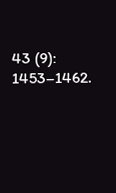43 (9): 1453–1462.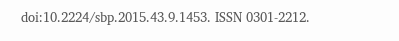doi:10.2224/sbp.2015.43.9.1453. ISSN 0301-2212.